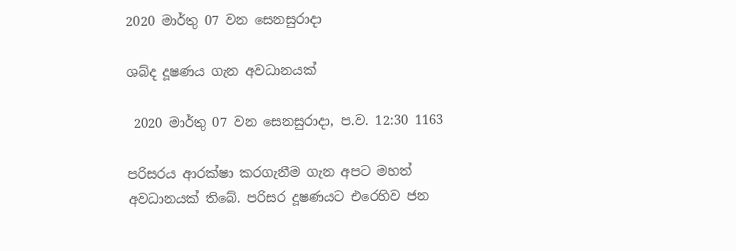2020 මාර්තු 07 වන සෙනසුරාදා

ශබ්ද දූෂණය ගැන අවධානයක්

 2020 මාර්තු 07 වන සෙනසුරාදා, ප.ව. 12:30 1163

පරිසරය ආරක්ෂා කරගැනීම ගැන අපට මහත් අවධානයක් තිබේ. පරිසර දූෂණයට එරෙහිව ජන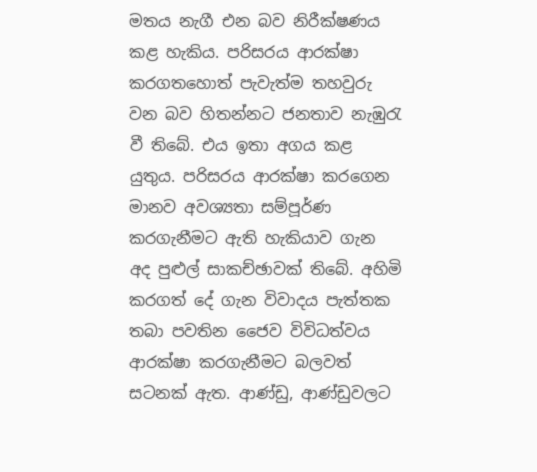මතය නැගී එන බව නිරීක්ෂණය කළ හැකිය. පරිසරය ආරක්ෂා කරගතහොත් පැවැත්ම තහවුරු වන බව හිතන්නට ජනතාව නැඹුරැ වී තිබේ. එය ඉතා අගය කළ යුතුය. පරිසරය ආරක්ෂා කරගෙන මානව අවශ්‍යතා සම්පූර්ණ කරගැනීමට ඇති හැකියාව ගැන අද පුළුල් සාකච්ඡාවක් තිබේ. අහිමි කරගත් දේ ගැන විවාදය පැත්තක තබා පවතින ජෛව විවිධත්වය ආරක්ෂා කරගැනීමට බලවත් සටනක් ඇත. ආණ්ඩු, ආණ්ඩුවලට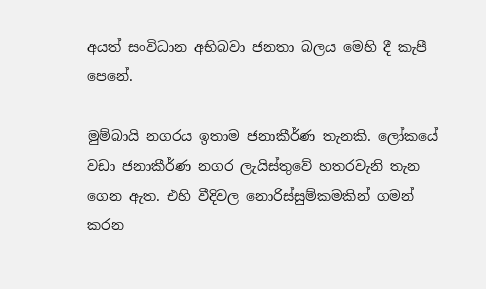අයත් සංවිධාන අභිබවා ජනතා බලය මෙහි දී කැපී පෙනේ.

මුම්බායි නගරය ඉතාම ජනාකීර්ණ තැනකි. ලෝකයේ වඩා ජනාකීර්ණ නගර ලැයිස්තුවේ හතරවැනි තැන ගෙන ඇත. එහි වීදිවල නොරිස්සුම්කමකින් ගමන් කරන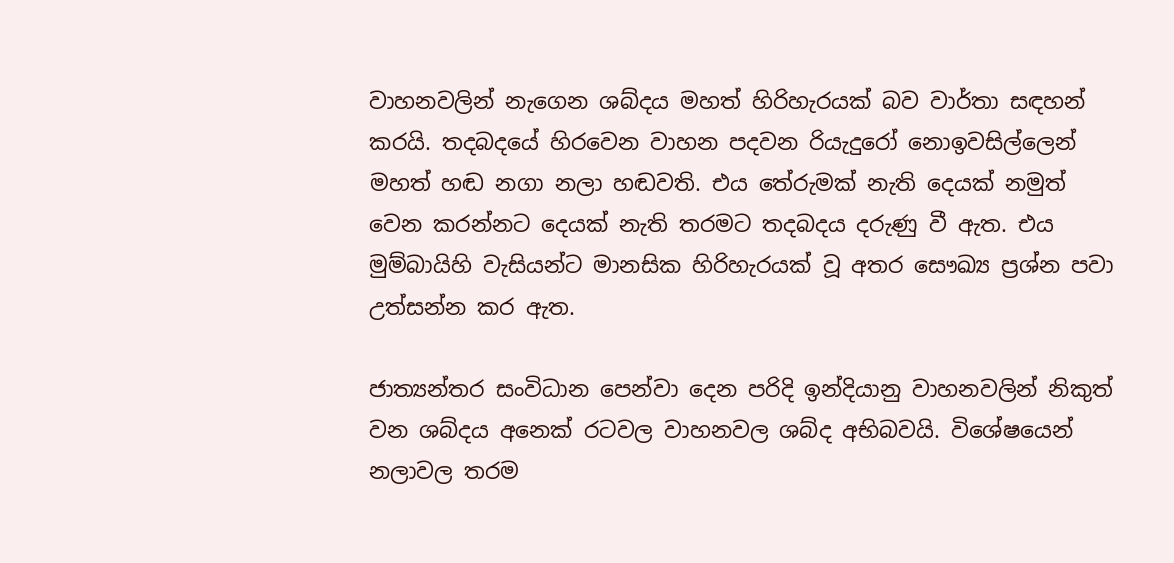වාහනවලින් නැගෙන ශබ්දය මහත් හිරිහැරයක් බව වාර්තා සඳහන් කරයි. තදබදයේ හිරවෙන වාහන පදවන රියැදුරෝ නොඉවසිල්ලෙන් මහත් හඬ නගා නලා හඬවති. එය තේරුමක් නැති දෙයක් නමුත් වෙන කරන්නට දෙයක් නැති තරමට තදබදය දරුණු වී ඇත. එය මුම්බායිහි වැසියන්ට මානසික හිරිහැරයක් වූ අතර සෞඛ්‍ය ප්‍රශ්න පවා උත්සන්න කර ඇත.

ජාත්‍යන්තර සංවිධාන පෙන්වා දෙන පරිදි ඉන්දියානු වාහනවලින් නිකුත් වන ශබ්දය අනෙක් රටවල වාහනවල ශබ්ද අභිබවයි. විශේෂයෙන් නලාවල තරම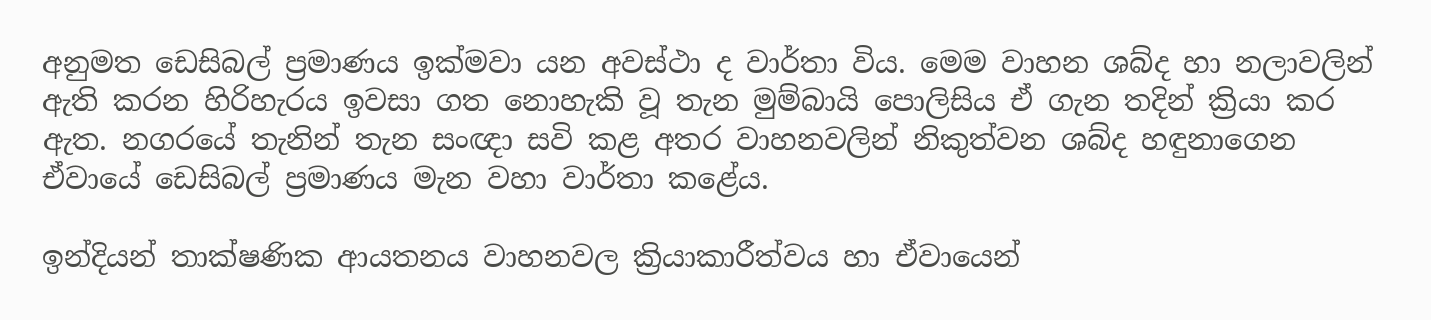අනුමත ඩෙසිබල් ප්‍රමාණය ඉක්මවා යන අවස්ථා ද වාර්තා විය. මෙම වාහන ශබ්ද හා නලාවලින් ඇති කරන හිරිහැරය ඉවසා ගත නොහැකි වූ තැන මුම්බායි පොලිසිය ඒ ගැන තදින් ක්‍රියා කර ඇත. නගරයේ තැනින් තැන සංඥා සවි කළ අතර වාහනවලින් නිකුත්වන ශබ්ද හඳුනාගෙන ඒවායේ ඩෙසිබල් ප්‍රමාණය මැන වහා වාර්තා කළේය.

ඉන්දියන් තාක්ෂණික ආයතනය වාහනවල ක්‍රියාකාරීත්වය හා ඒවායෙන්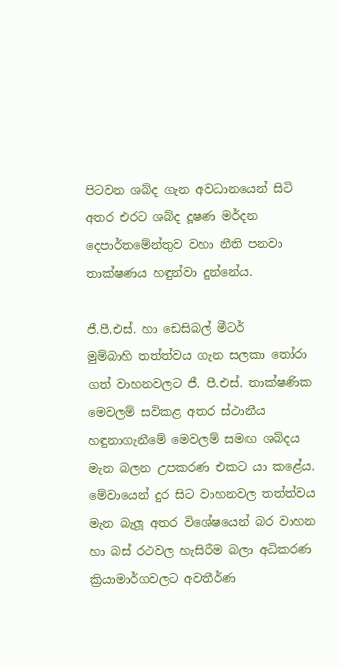පිටවන ශබ්ද ගැන අවධානයෙන් සිටි අතර එරට ශබ්ද දූෂණ මර්දන දෙපාර්තමේන්තුව වහා නීති පනවා තාක්ෂණය හඳුන්වා දුන්නේය.

ජී.පී.එස්. හා ඩෙසිබල් මීටර්
මුම්බාහි තත්ත්වය ගැන සලකා තෝරා ගත් වාහනවලට ජී. පී.එස්. තාක්ෂණික මෙවලම් සවිකළ අතර ස්ථානීය හඳුනාගැනීමේ මෙවලම් සමඟ ශබ්දය මැන බලන උපකරණ එකට යා කළේය. මේවායෙන් දුර සිට වාහනවල තත්ත්වය මැන බැලූ අතර විශේෂයෙන් බර වාහන හා බස් රථවල හැසිරීම බලා අධිකරණ ක්‍රියාමාර්ගවලට අවතීර්ණ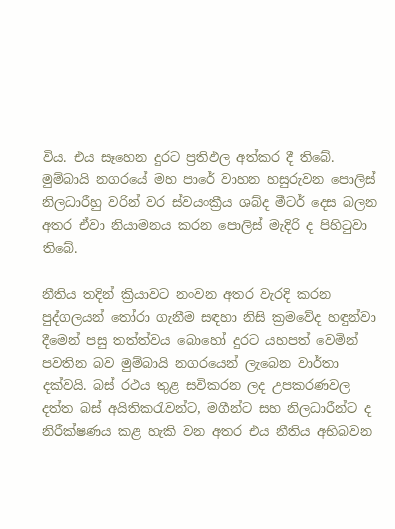විය. එය සෑහෙන දුරට ප්‍රතිඵල අත්කර දී තිබේ. මුම්බායි නගරයේ මහ පාරේ වාහන හසුරුවන පොලිස් නිලධාරීහු වරින් වර ස්වයංක්‍රීය ශබ්ද මීටර් දෙස බලන අතර ඒවා නියාමනය කරන පොලිස් මැදිරි ද පිහිටුවා තිබේ.

නීතිය තදින් ක්‍රියාවට නංවන අතර වැරදි කරන පුද්ගලයන් තෝරා ගැනීම සඳහා නිසි ක්‍රමවේද හඳුන්වා දීමෙන් පසු තත්ත්වය බොහෝ දුරට යහපත් වෙමින් පවතින බව මුම්බායි නගරයෙන් ලැබෙන වාර්තා දක්වයි. බස් රථය තුළ සවිකරන ලද උපකරණවල දත්ත බස් අයිතිකරැවන්ට, මගීන්ට සහ නිලධාරීන්ට ද නිරීක්ෂණය කළ හැකි වන අතර එය නීතිය අභිබවන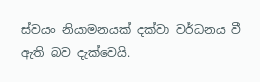ස්වයං නියාමනයක් දක්වා වර්ධනය වී ඇති බව දැක්වෙයි.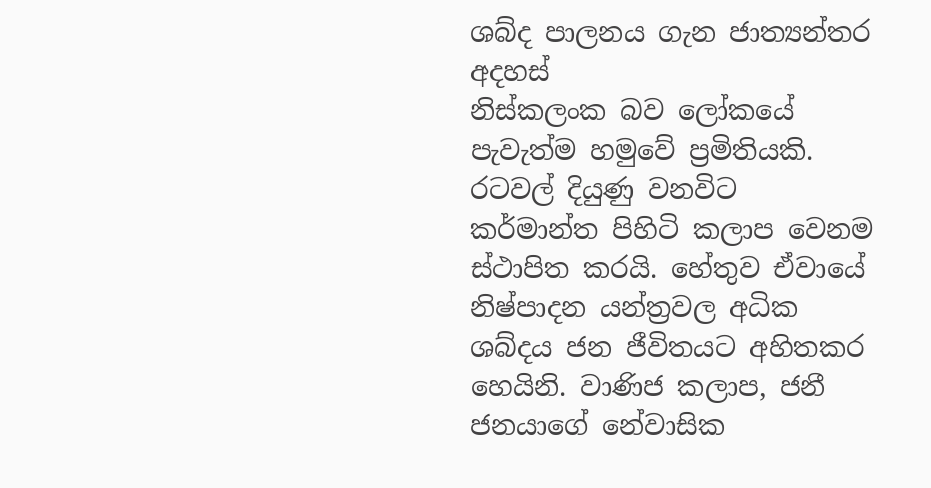ශබ්ද පාලනය ගැන ජාත්‍යන්තර අදහස්
නිස්කලංක බව ලෝකයේ පැවැත්ම හමුවේ ප්‍රමිතියකි. රටවල් දියුණු වනවිට කර්මාන්ත පිහිටි කලාප වෙනම ස්ථාපිත කරයි. හේතුව ඒවායේ නිෂ්පාදන යන්ත්‍රවල අධික ශබ්දය ජන ජීවිතයට අහිතකර හෙයිනි. වාණිජ කලාප, ජනී ජනයාගේ නේවාසික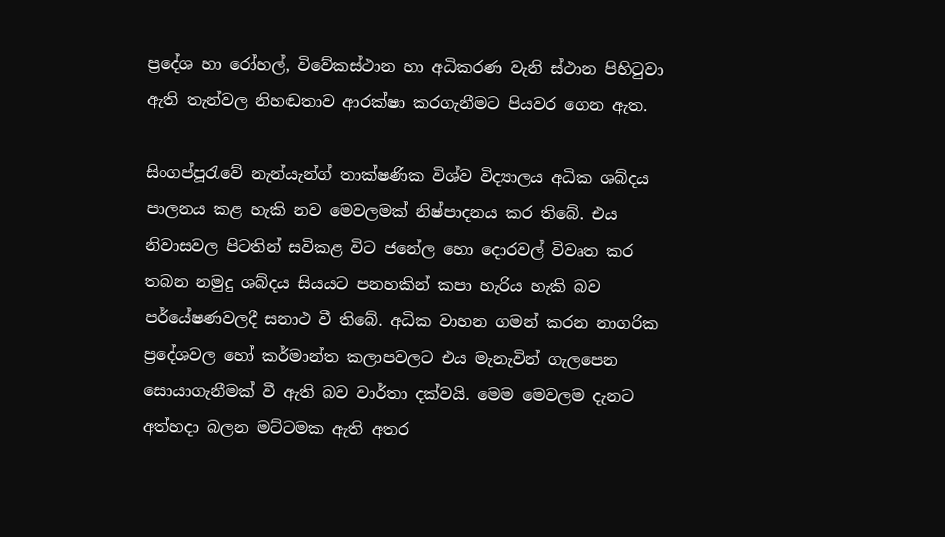ප්‍රදේශ හා රෝහල්, විවේකස්ථාන හා අධිකරණ වැනි ස්ථාන පිහිටුවා ඇති තැන්වල නිහඬතාව ආරක්ෂා කරගැනීමට පියවර ගෙන ඇත.

සිංගප්පූරැවේ නැන්යැන්ග් තාක්ෂණික විශ්ව විද්‍යාලය අධික ශබ්දය පාලනය කළ හැකි නව මෙවලමක් නිෂ්පාදනය කර තිබේ. එය නිවාසවල පිටතින් සවිකළ විට ජනේල හො දොරවල් විවෘත කර තබන නමුදු ශබ්දය සියයට පනහකින් කපා හැරිය හැකි බව පර්යේෂණවලදී සනාථ වී තිබේ. අධික වාහන ගමන් කරන නාගරික ප්‍රදේශවල හෝ කර්මාන්ත කලාපවලට එය මැනැවින් ගැලපෙන සොයාගැනීමක් වී ඇති බව වාර්තා දක්වයි. මෙම මෙවලම දැනට අත්හදා බලන මට්ටමක ඇති අතර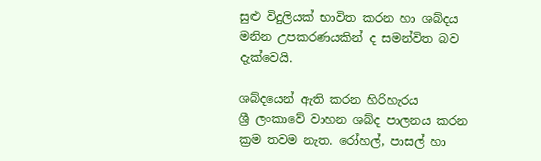සුළු විදුලියක් භාවිත කරන හා ශබ්දය මනින උපකරණයකින් ද සමන්විත බව දැක්වෙයි.

ශබ්දයෙන් ඇති කරන හිරිහැරය
ශ්‍රී ලංකාවේ වාහන ශබ්ද පාලනය කරන ක්‍රම තවම නැත. රෝහල්, පාසල් හා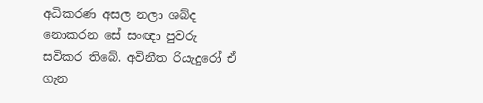අධිකරණ අසල නලා ශබ්ද නොකරන සේ සංඥා පුවරු සවිකර තිබේ. අවිනීත රියැදුරෝ ඒ ගැන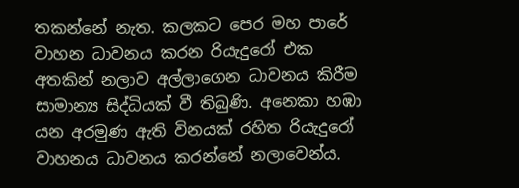තකන්නේ නැත. කලකට පෙර මහ පාරේ වාහන ධාවනය කරන රියැදුරෝ එක අතකින් නලාව අල්ලාගෙන ධාවනය කිරීම සාමාන්‍ය සිද්ධියක් වී තිබුණි. අනෙකා හඹා යන අරමුණ ඇති විනයක් රහිත රියැදුරෝ වාහනය ධාවනය කරන්නේ නලාවෙන්ය.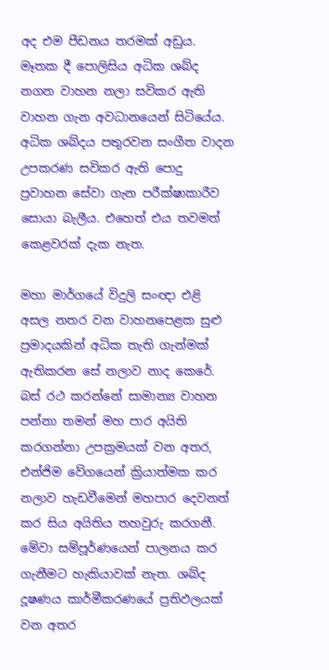අද එම පීඩනය තරමක් අඩුය. මෑතක දී පොලිසිය අධික ශබ්ද නගන වාහන නලා සවිකර ඇති වාහන ගැන අවධානයෙන් සිටියේය. අධික ශබ්දය පතුරවන සංගීත වාදන උපකරණ සවිකර ඇති පොදු ප්‍රවාහන සේවා ගැන පරීක්ෂාකාරීව සොයා බැලීය. එහෙත් එය තවමත් කෙළවරක් දැක නැත.

මහා මාර්ගයේ විදුලි සංඥා එළි අසල නතර වන වාහනපෙළක සුළු ප්‍රමාදයකින් අධික තැති ගැන්මක් ඇතිකරන සේ නලාව නාද කෙරේ. බස් රථ කරන්නේ සාමාන්‍ය වාහන පන්නා තමන් මහ පාර අයිති කරගන්නා උපක්‍රමයක් වන අතර, එන්ජිම වේගයෙන් ක්‍රියාත්මක කර නලාව හැඩවීමෙන් මහපාර දෙවනත් කර සිය අයිතිය තහවුරු කරගනී. මේවා සම්පූර්ණයෙන් පාලනය කර ගැනීමට හැකියාවක් නැත. ශබ්ද දූෂණය කාර්මීකරණයේ ප්‍රතිඵලයක් වන අතර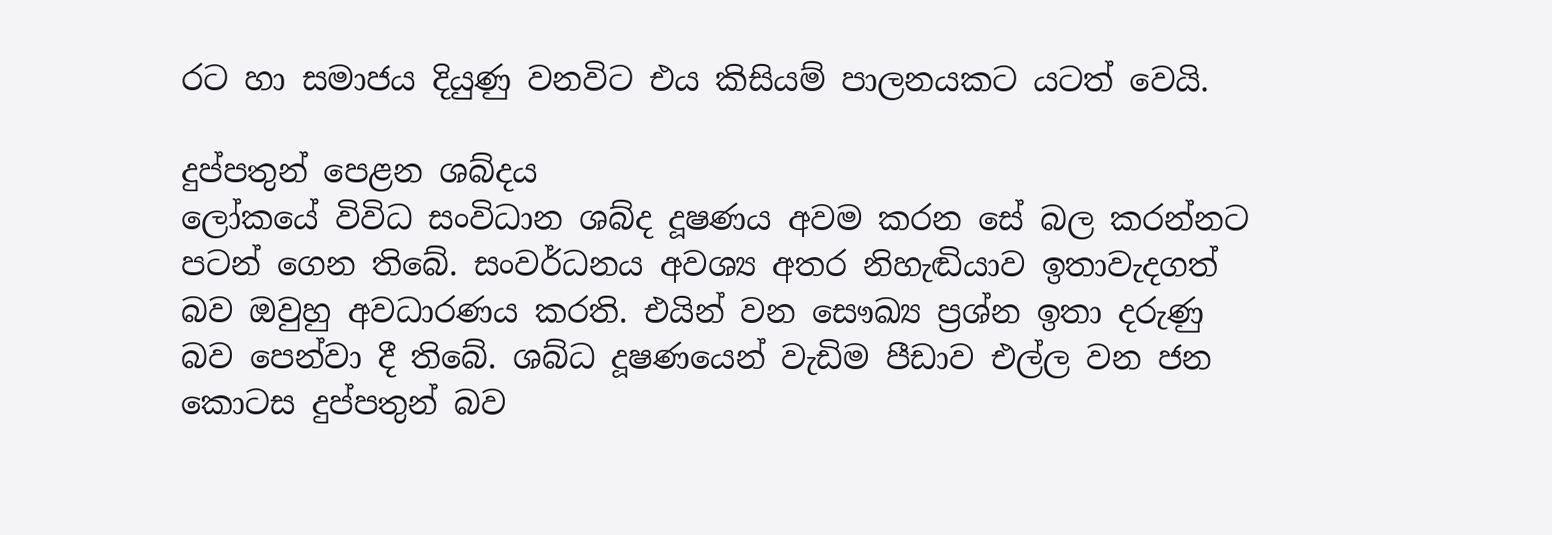රට හා සමාජය දියුණු වනවිට එය කිසියම් පාලනයකට යටත් වෙයි.

දුප්පතුන් පෙළන ශබ්දය
ලෝකයේ විවිධ සංවිධාන ශබ්ද දූෂණය අවම කරන සේ බල කරන්නට පටන් ගෙන තිබේ. සංවර්ධනය අවශ්‍ය අතර නිහැඬියාව ඉතාවැදගත් බව ඔවුහු අවධාරණය කරති. එයින් වන සෞඛ්‍ය ප්‍රශ්න ඉතා දරුණු බව පෙන්වා දී තිබේ. ශබ්ධ දූෂණයෙන් වැඩිම පීඩාව එල්ල වන ජන කොටස දුප්පතුන් බව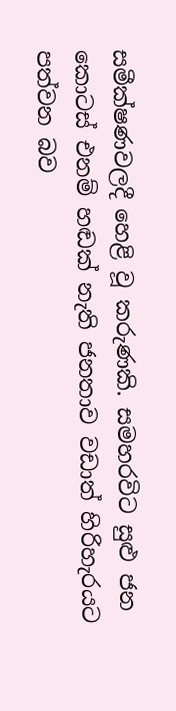සමීක්ෂණවලදී හෙළි වූ කරුණකි. සමහරවිට සුළු ජන කොටස් එනම් හඬක් නැති ජනතාව වඩාත් හිරිහැරයට පත්වන බව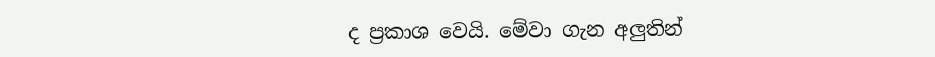ද ප්‍රකාශ වෙයි. මේවා ගැන අලුතින්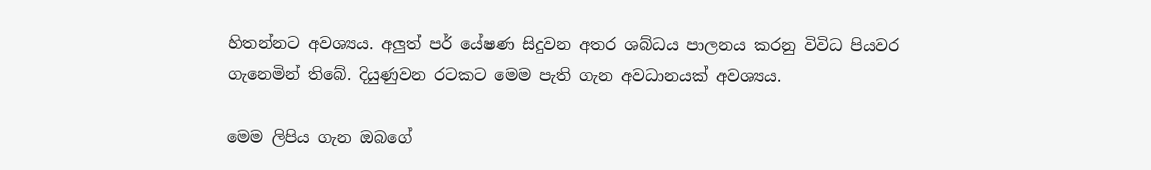හිතන්නට අවශ්‍යය. අලුත් පර් යේෂණ සිදුවන අතර ශබ්ධය පාලනය කරනු විවිධ පියවර ගැනෙමින් තිබේ. දියුණුවන රටකට මෙම පැති ගැන අවධානයක් අවශ්‍යය.

මෙම ලිපිය ගැන ඔබගේ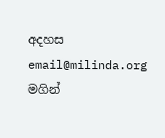අදහස email@milinda.org මගින්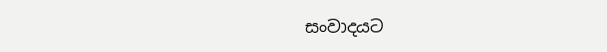සංවාදයට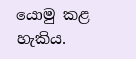යොමු කළ හැකිය.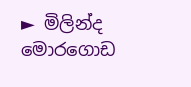► මිලින්ද මොරගොඩ